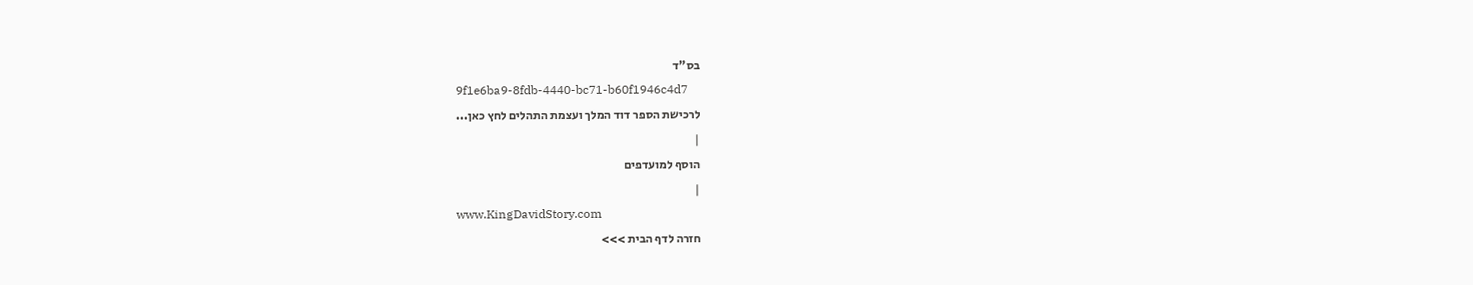בס"ד
9f1e6ba9-8fdb-4440-bc71-b60f1946c4d7
לרכישת הספר דוד המלך ועצמת התהלים לחץ כאן...
|
הוסף למועדפים
|
www.KingDavidStory.com
חזרה לדף הבית >>>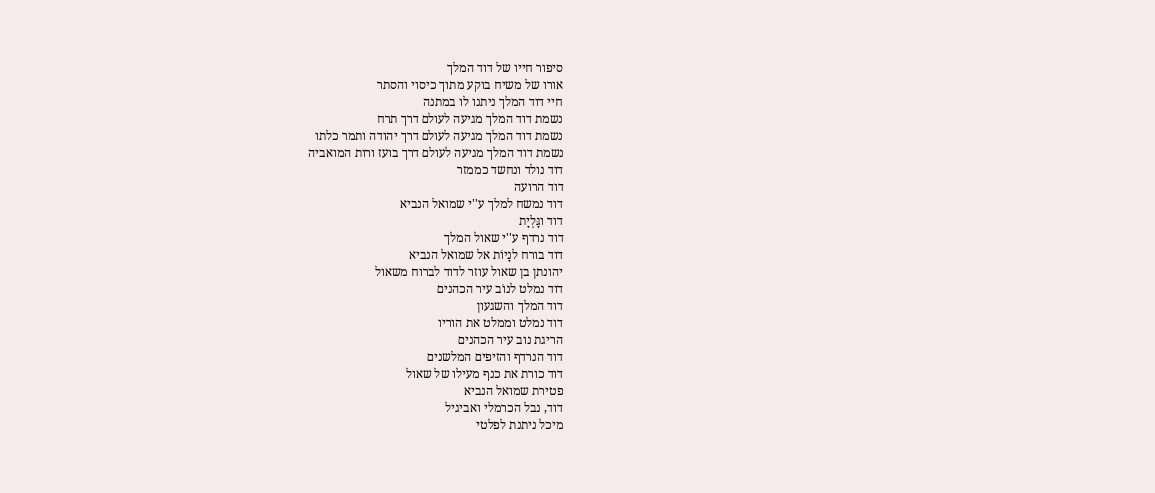סיפור חייו של דוד המלך
אורו של משיח בוקע מתוך כיסוי והסתר
חיי דוד המלך ניתנו לו במתנה
נשמת דוד המלך מגיעה לעולם דרך תרח
נשמת דוד המלך מגיעה לעולם דרך יהודה ותמר כלתו
נשמת דוד המלך מגיעה לעולם דרך בועז ורות המואביה
דוד נולד ונחשד כממזר
דוד הרועה
דוד נמשח למלך ע''י שמואל הנביא
דוד וגָּלְיָת
דוד נרדף ע''י שאול המלך
דוד בורח לנָיוֹת אל שמואל הנביא
יהונתן בן שאול עוזר לדוד לברוח משאול
דוד נמלט לנוֹב עיר הכהנים
דוד המלך והשגעון
דוד נמלט וממלט את הוריו
הריגת נוב עיר הכהנים
דוד הנרדף והזיפים המלשנים
דוד כורת את כנף מעילו של שאול
פטירת שמואל הנביא
דוד, נבל הכרמלי ואביגיל
מיכל ניתנת לפלטי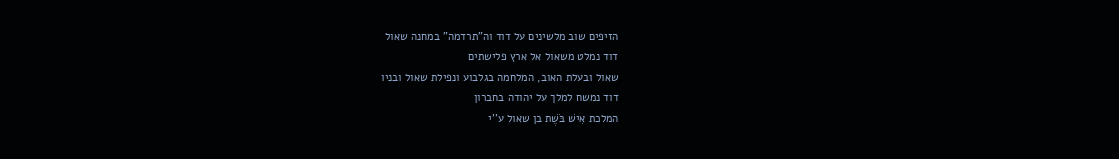הזיפים שוב מלשינים על דוד וה"תרדמה" במחנה שאול
דוד נמלט משאול אל ארץ פלישתים
שאול ובעלת האוב, המלחמה בגלבוע ונפילת שאול ובניו
דוד נמשח למלך על יהודה בחברון
המלכת אִישׁ בֹּשֶׁת בן שאול ע''י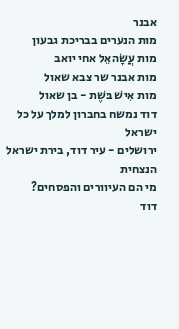אבנר
מות הנערים בבריכת גבעון
מות עֲשָׂהאֵל אחי יואב
מות אבנר שר צבא שאול
מות אִישׁ בּשֶׁת - בן שאול
דוד נמשח בחברון למלך על כל ישראל
ירושלים - עיר דוד, בירת ישראל הנצחית
מי הם העיוורים והפסחים?
דוד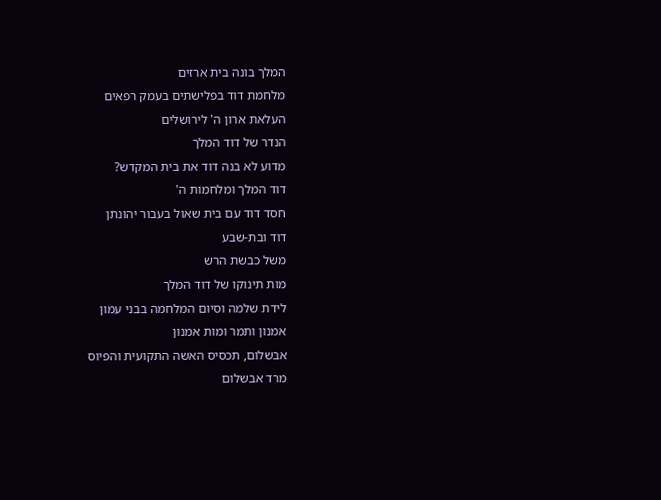המלך בונה בית ארזים
מלחמת דוד בפלישתים בעמק רפאים
העלאת ארון ה' לירושלים
הנדר של דוד המלך
מדוע לא בנה דוד את בית המקדש?
דוד המלך ומלחמות ה'
חסד דוד עם בית שאול בעבור יהונתן
דוד ובת-שבע
משל כבשת הרש
מות תינוקו של דוד המלך
לידת שלמה וסיום המלחמה בבני עמון
אמנון ותמר ומות אמנון
אבשלום, תכסיס האשה התקועית והפיוס
מרד אבשלום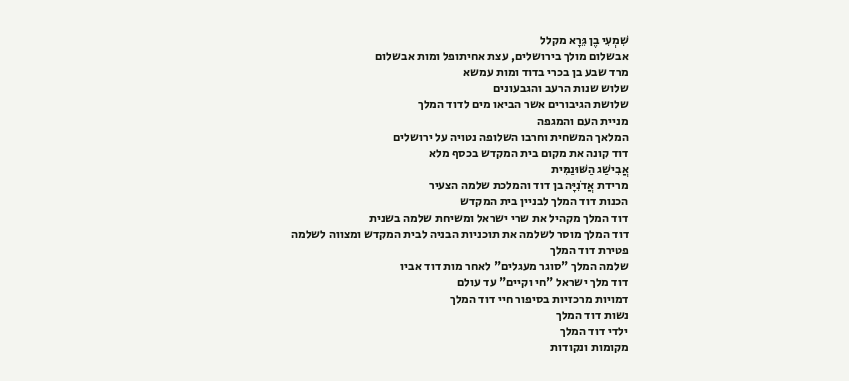שִׁמְעִי בֶן גֵּרָא מקלל
אבשלום מולך בירושלים, עצת אחיתופל ומות אבשלום
מרד שבע בן בכרי בדוד ומות עמשא
שלוש שנות הרעב והגבעונים
שלושת הגיבורים אשר הביאו מים לדוד המלך
מניית העם והמגפה
המלאך המשחית וחרבו השלופה נטויה על ירושלים
דוד קונה את מקום בית המקדש בכסף מלא
אֲבִישַׁג הַשּׁוּנַמִּית
מרידת אֲדֹנִיָּה בן דוד והמלכת שלמה הצעיר
הכנות דוד המלך לבניין בית המקדש
דוד המלך מקהיל את שרי ישראל ומשיחת שלמה בשנית
דוד המלך מוסר לשלמה את תוכניות הבניה לבית המקדש ומצווה לשלמה
פטירת דוד המלך
שלמה המלך "סוגר מעגלים" לאחר מות דוד אביו
דוד מלך ישראל "חי וקיים" עד עולם
דמויות מרכזיות בסיפור חיי דוד המלך
נשות דוד המלך
ילדי דוד המלך
מקומות ונקודות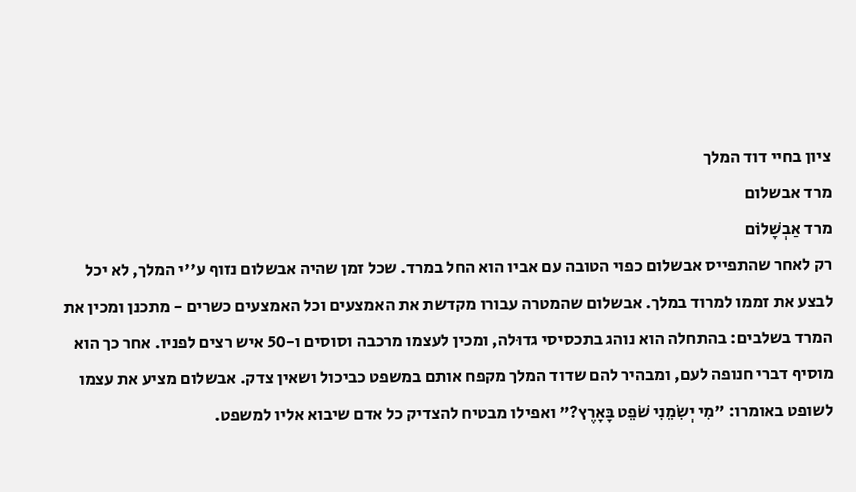ציון בחיי דוד המלך
מרד אבשלום
מרד אַבְשָׁלוֹם
רק לאחר שהתפייס אבשלום כפוי הטובה עם אביו הוא החל במרד. שכל זמן שהיה אבשלום נזוף ע''י המלך, לא יכל לבצע את זממו למרוד במלך. אבשלום שהמטרה עבורו מקדשת את האמצעים וכל האמצעים כשרים - מתכנן ומכין את המרד בשלבים: בהתחלה הוא נוהג בתכסיסי גדוּלה, ומכין לעצמו מרכבה וסוסים ו-50 איש רצים לפניו. אחר כך הוא מוסיף דברי חנופה לעם, ומבהיר להם שדוד המלך מקפח אותם במשפט כביכול ושאין צדק. אבשלום מציע את עצמו לשופט באומרו: "מִי יְשִׂמֵנִי שֹׁפֵט בָּאָרֶץ?" ואפילו מבטיח להצדיק כל אדם שיבוא אליו למשפט.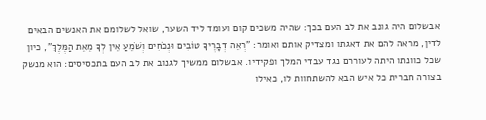אבשלום היה גונב את לב העם בכך: שהיה משכים קום ועומד ליד השער, שואל לשלומם את האנשים הבאים לדין, מראה להם את דאגתו ומצדיק אותם ואומר: "רְאֵה דְבָרֶיךָ טוֹבִים וּנְכֹחִים וְשֹׁמֵעַ אֵין לְךָ מֵאֵת הַמֶּלֶךְ", כיון שכל כוונתו היתה לעוררם נגד עבדי המלך ופקידיו. אבשלום ממשיך לגנוב את לב העם בתכסיסים: הוא מנשק בצורה חברית כל איש הבא להשתחוות לו, כאילו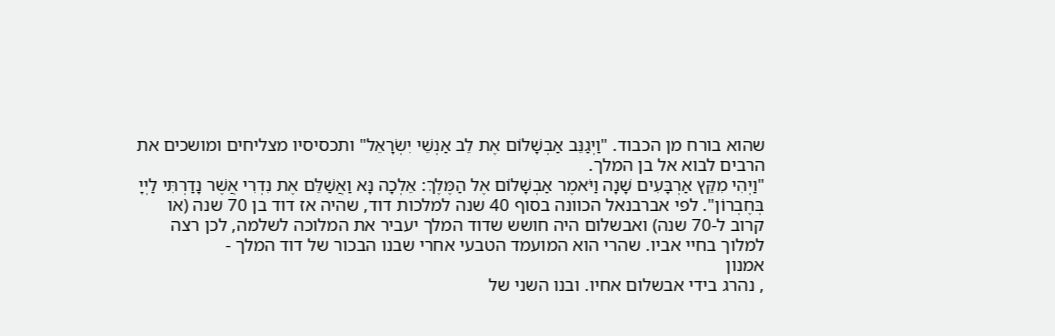שהוא בורח מן הכבוד. "וַיְגַנֵּב אַבְשָׁלוֹם אֶת לֵב אַנְשֵׁי יִשְׂרָאֵל" ותכסיסיו מצליחים ומושכים את הרבים לבוא אל בן המלך.
"וַיְהִי מִקֵּץ אַרְבָּעִים שָׁנָה וַיֹּאמֶר אַבְשָׁלוֹם אֶל הַמֶּלֶךְ: אֵלְכָה נָּא וַאֲשַׁלֵּם אֶת נִדְרִי אֲשֶׁר נָדַרְתִּי לַיְיָ בְּחֶבְרוֹן". לפי אברבנאל הכוונה בסוף 40 שנה למלכות דוד, שהיה אז דוד בן 70 שנה (או קרוב ל-70 שנה) ואבשלום היה חושש שדוד המלך יעביר את המלוכה לשלמה, לכן רצה למלוך בחיי אביו. שהרי הוא המועמד הטבעי אחרי שבנו הבכור של דוד המלך -
אמנון
, נהרג בידי אבשלום אחיו. ובנו השני של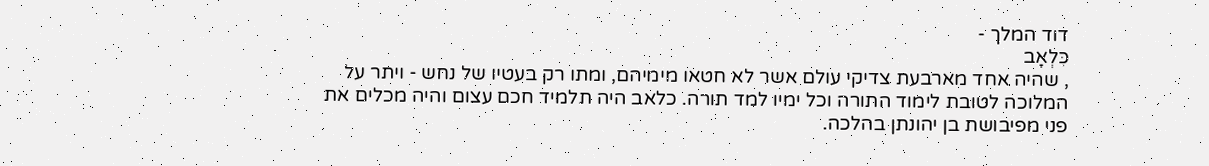דוד המלך -
כִּלְאָב
, שהיה אחד מארבעת צדיקי עולם אשר לא חטאו מימיהם, ומתו רק בעטיו של נחש - ויתר על המלוכה לטובת לימוד התורה וכל ימיו למד תורה. כלאב היה תלמיד חכם עצום והיה מכלים את פני מפיבושת בן יהונתן בהלכה.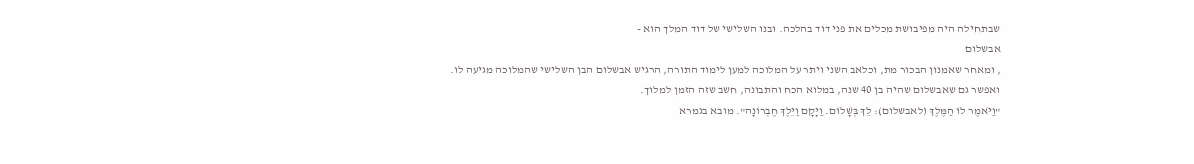שבתחילה היה מפיבושת מכלים את פני דוד בהלכה. ובנו השלישי של דוד המלך הוא -
אבשלום
, ומאחר שאמנון הבכור מת, וכלאב השני ויתר על המלוכה למען לימוד התורה, הרגיש אבשלום הבן השלישי שהמלוכה מגיעה לו. ואפשר גם שאבשלום שהיה בן 40 שנה, במלוא הכח והתבונה, חשב שזה הזמן למלוך.
"וַיֹּאמֶר לוֹ הַמֶּלֶךְ (לאבשלום): לֵךְ בְּשָׁלוֹם. וַיָּקָם וַיֵּלֶךְ חֶבְרוֹנָה". מובא בגמרא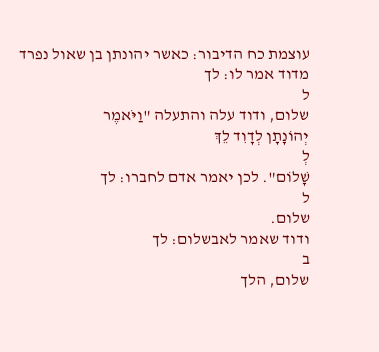עוצמת כח הדיבור: כאשר יהונתן בן שאול נפרד מדוד אמר לו: לך
ל
שלום, ודוד עלה והתעלה "וַיֹּאמֶר
יְהוֹנָתָן לְדָוִד לֵךְ
לְ
שָׁלוֹם". לכן יאמר אדם לחברו: לך
ל
שלום.
ודוד שאמר לאבשלום: לך
ב
שלום, הלך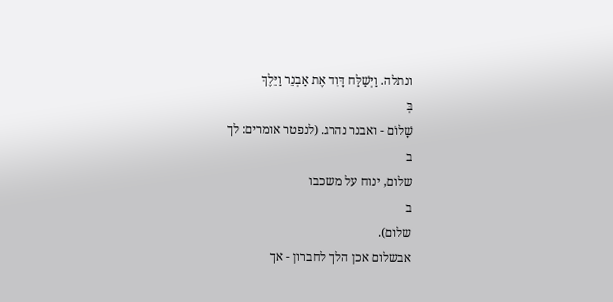ונתלה. וַיְּשַׁלַּח דָּוִד אֶת אַבְנֵר וַיֵּלֶךְ
בְּ
שָׁלוֹם - ואבנר נהרג. (לנפטר אומרים: לך
ב
שלום, ינוח על משכבו
ב
שלום).
אבשלום אכן הלך לחברון - אך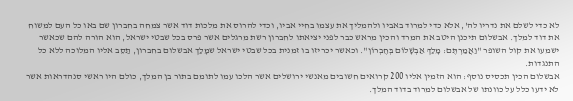לא כדי לשלם את נדריו לה', אלא כדי למרוד באביו ולהמליך את עצמו בחיי אביו, וכדי להרוס את מלכות דוד אשר צמחה בחברון שם באו כל העם למשוח את דוד למלך. אבשלום תיכנן היטב את המרד והכין מראש כבר לפני יציאתו לחברון רשת מרגלים אשר פרס בכל שבטי ישראל, הוא הורה להם שכאשר ישמעו את קול השופר "וַאֲמַרְתֶּם: מָלַךְ אַבְשָׁלוֹם בְּחֶבְרוֹן". וכאשר יכריזו בו זמנית בכל שבטי ישראל שמָלַך אבשלום בחברון, תַסֵב אליו המלוכה ללא כל התנגדות.
אבשלום הכין תכסיס נוסף: הוא הזמין אליו 200 קרואים חשובים מאנשי ירושלים אשר הלכו עמו לתומם בתור בן המלך, כולם היו ראשי סנהדראות אשר לא ידעו כלל על כוונתו של אבשלום למרוד בדוד המלך.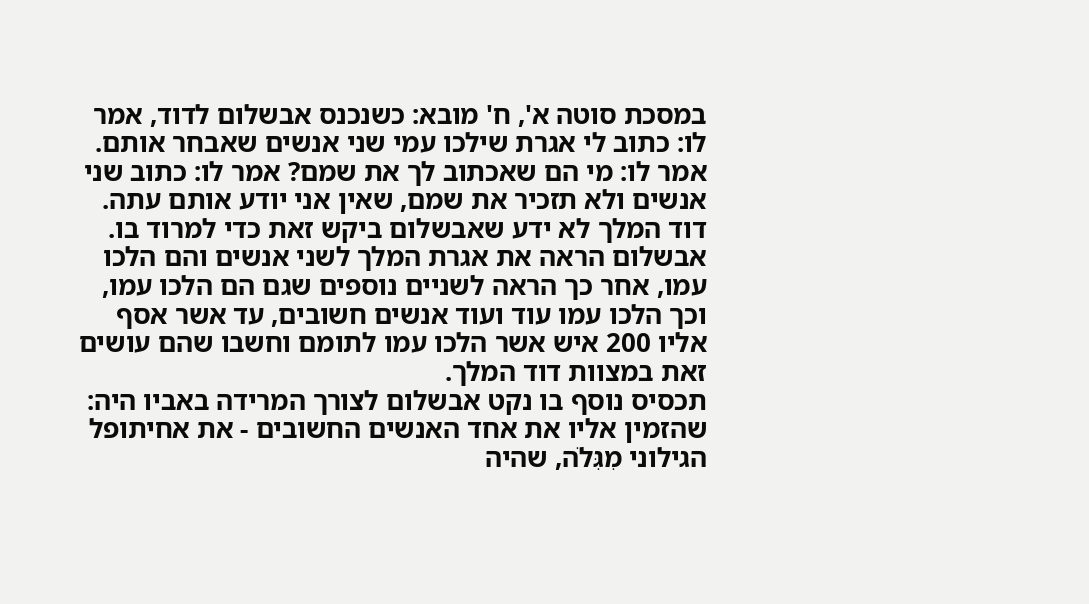במסכת סוטה א', ח' מובא: כשנכנס אבשלום לדוד, אמר לו: כתוב לי אגרת שילכו עמי שני אנשים שאבחר אותם. אמר לו: מי הם שאכתוב לך את שמם? אמר לו: כתוב שני אנשים ולא תזכיר את שמם, שאין אני יודע אותם עתה. דוד המלך לא ידע שאבשלום ביקש זאת כדי למרוד בו. אבשלום הראה את אגרת המלך לשני אנשים והם הלכו עמו, אחר כך הראה לשניים נוספים שגם הם הלכו עמו, וכך הלכו עמו עוד ועוד אנשים חשובים, עד אשר אסף אליו 200 איש אשר הלכו עמו לתומם וחשבו שהם עושים זאת במצוות דוד המלך.
תכסיס נוסף בו נקט אבשלום לצורך המרידה באביו היה: שהזמין אליו את אחד האנשים החשובים - את אחיתופל הגילוני מִגִּלֹה, שהיה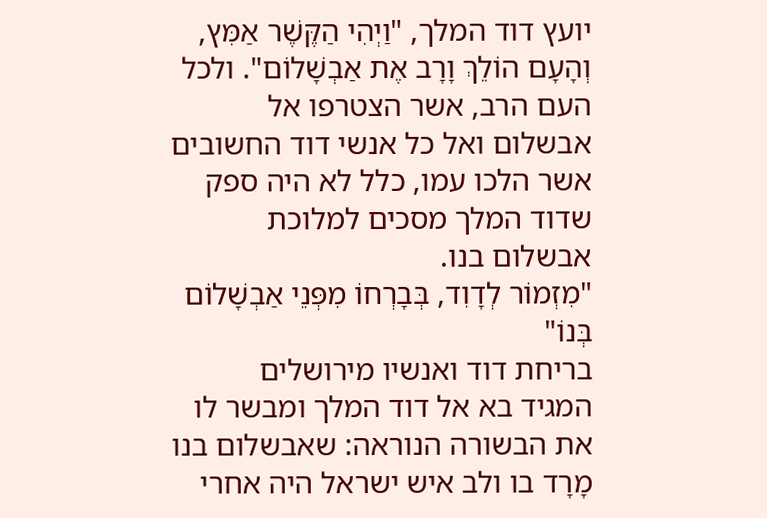יועץ דוד המלך, "וַיְהִי הַקֶּשֶׁר אַמִּץ, וְהָעָם הוֹלֵךְ וָרָב אֶת אַבְשָׁלוֹם". ולכל העם הרב, אשר הצטרפו אל אבשלום ואל כל אנשי דוד החשובים אשר הלכו עמו, כלל לא היה ספק שדוד המלך מסכים למלוכת אבשלום בנו.
"מִזְמוֹר לְדָוִד, בְּבָרְחוֹ מִפְּנֵי אַבְשָׁלוֹם בְּנוֹ"
בריחת דוד ואנשיו מירושלים
המגיד בא אל דוד המלך ומבשר לו את הבשורה הנוראה: שאבשלום בנו מָרָד בו ולב איש ישראל היה אחרי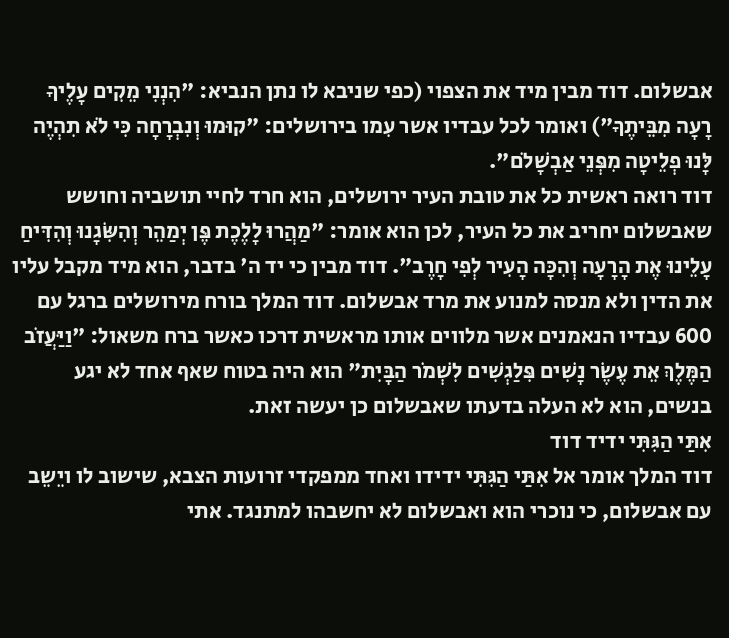אבשלום. דוד מבין מיד את הצפוי (כפי שניבא לו נתן הנביא: "הִנְנִי מֵקִים עָלֶיךָ רָעָה מִבֵּיתֶךָ") ואומר לכל עבדיו אשר עִמו בירושלים: "קוּמוּ וְנִבְרָחָה כִּי לֹא תִהְיֶה לָּנוּ פְלֵיטָה מִפְּנֵי אַבְשָׁלֹם".
דוד רואה ראשית כל את טובת העיר ירושלים, הוא חרד לחיי תושביה וחושש שאבשלום יחריב את כל העיר, לכן הוא אומר: "מַהֲרוּ לָלֶכֶת פֶּן יְמַהֵר וְהִשִּׂגָנוּ וְהִדִּיחַ עָלֵינוּ אֶת הָרָעָה וְהִכָּה הָעִיר לְפִי חָרֶב". דוד מבין כי יד ה' בדבר, הוא מיד מקבל עליו את הדין ולא מנסה למנוע את מרד אבשלום. דוד המלך בורח מירושלים ברגל עם 600 עבדיו הנאמנים אשר מלווים אותו מראשית דרכו כאשר ברח משאול: "וַיַּעֲזֹב הַמֶּלֶךְ אֵת עֶשֶׂר נָשִׁים פִּלַגְשִׁים לִשְׁמֹר הַבָּיִת" הוא היה בטוח שאף אחד לא יגע בנשים, הוא לא העלה בדעתו שאבשלום כן יעשה זאת.
אִתַּי הַגִּתִּי ידיד דוד
דוד המלך אומר אל אִתַּי הַגִּתִּי ידידו ואחד ממפקדי זרועות הצבא, שישוב לו ויֵשֵב עם אבשלום, כי נוכרי הוא ואבשלום לא יחשבהו למתנגד. אתי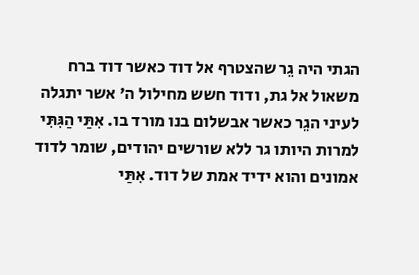הגתי היה גֵר שהצטרף אל דוד כאשר דוד ברח משאול אל גת, ודוד חשש מחילול ה' אשר יתגלה לעיני הגֵר כאשר אבשלום בנו מורד בו. אִתַּי הַגִּתִּי למרות היותו גר ללא שורשים יהודים, שומר לדוד אמונים והוא ידיד אמת של דוד. אִתַּי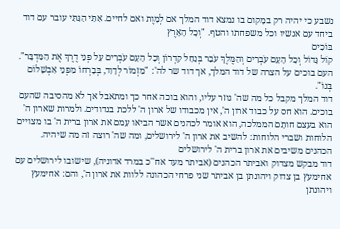נשבע כי יהיה רק במָקום בו נמצא דוד המלך אם לְמָוֶת ואם לחיים. אִתַּי הַגִּתִּי עובר עם דוד ביחד עם אנשיו וכל משפחתו והטף. "וְכָל הָאָרֶץ
בּוֹכִים
קוֹל גָּדוֹל וְכָל הָעָם עֹבְרִים וְהַמֶּלֶךְ עֹבֵר בְּנַחַל קִדְרוֹן וְכָל הָעָם עֹבְרִים עַל פְּנֵי דֶרֶךְ אֶת הַמִּדְבָּר". העם בוכים על הצרה של דוד המלך, אך דוד שר לה': "מִזְמוֹר לְדָוִד, בְּבָרְחוֹ מִפְּנֵי אַבְשָׁלוֹם בְּנוֹ".
דוד המלך מקבל כל מה שה' גוזר עליו, והוא בוכה אחר כך ומתאבל אך לא מהסיבה שהעם בוכים. הוא חס על כבוד ארון ה', אין מכבודו של ארון ה' ללכת בנדודים. ולמרות שארון ה' הוא בעצם חותָם הממלכה, הוא אומר לכהנים אשר הביאו עִמם את ארון ברית ה' בו מצויים הלוחות ושברי הלוחות: להשיב את ארון ה' לירושלים, ומה שה' רוצה זה מה שיהיה.
הכהנים משיבים את ארון ברית ה' לירושלים
דוד מבקש מצדוק ואביתר הכהנים (אביתר מעד אח''כ במרד אדוניה), שישובו לירושלים עם אחימעץ בן צדוק ויהונתן בן אביתר שני פרחי הכהונה ללוות את ארון ה', והם: אחימעץ ויהונתן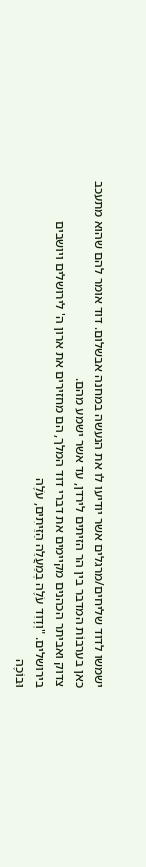ישמשו לדוד שליחים/מרגלים אשר יודיעו לו את הנעשה במחנה אבשלום. דוד אומר להם שהוא מתעכב כאן בערבוֹת המדבר בין הר הזיתים לירדן, עד אשר ישמע מהם.
צדוק ואביתר הכהנים מקיימים את דברי דוד המלך, הם מחזירים את ארון ה' לירושלים ויושבים בירושלים. "וְדָוִד עֹלֶה בְמַעֲלֵה הַזֵּיתִים, עֹלֶה
וּבוֹכֶה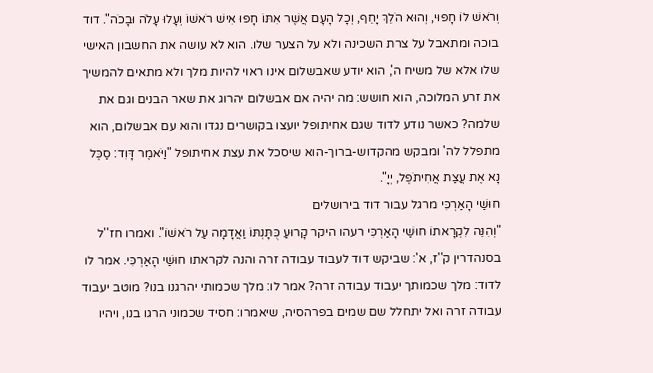וְרֹאשׁ לוֹ חָפוּי, וְהוּא הֹלֵךְ יָחֵף, וְכָל הָעָם אֲשֶׁר אִתּוֹ חָפוּ אִישׁ רֹאשׁוֹ וְעָלוּ עָלֹה וּבָכֹה". דוד בוכה ומתאבל על צרת השכינה ולא על הצער שלו. הוא לא עושה את החשבון האישי שלו אלא של משיח ה', הוא יודע שאבשלום אינו ראוי להיות מלך ולא מתאים להמשיך את זרע המלוכה, הוא חושש: מה יהיה אם אבשלום יהרוג את שאר הבנים וגם את שלמה? כאשר נודע לדוד שגם אחיתופל יועצו בקושרים נגדו והוא עם אבשלום, הוא מתפלל לה' ומבקש מהקדוש-ברוך-הוא שיסכל את עצת אחיתופל "וַיֹּאמֶר דָּוִד: סַכֶּל נָא אֶת עֲצַת אֲחִיתֹפֶל, יְיָ".
חוּשַׁי הָאַרְכִּי מרגל עבור דוד בירושלים
"וְהִנֵּה לִקְרָאתוֹ חוּשַׁי הָאַרְכִּי רעהו היקר קָרוּעַ כֻּתָּנְתּוֹ וַאֲדָמָה עַל רֹאשׁוֹ". ואמרו חז''ל בסנהדרין ק''ז, א': שביקש דוד לעבוד עבודה זרה והנה לקראתו חוּשַׁי הָאַרְכִּי. אמר לו לדוד: מלך שכמותך יעבוד עבודה זרה? אמר לו: מלך שכמותי יהרגנו בנו? מוטב יעבוד עבודה זרה ואל יתחלל שם שמים בפרהסיה, שיאמרו: חסיד שכמוני הרגו בנו, ויהיו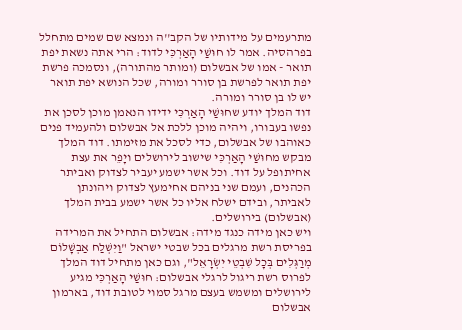מתרעמים על מידותיו של הקב''ה ונמצא שם שמים מתחלל בפרהסיה. אמר לו חוּשַׁי הָאַרְכִּי לדוד: הרי אתה נשאת יפת תואר - אמו של אבשלום (ומותר מהתורה), ונסמכה פרשת יפת תואר לפרשת בן סורר ומורה, שכל הנושא יפת תואר יש לו בן סורר ומורה.
דוד המלך יודע שחוּשַׁי הָאַרְכִּי ידידו הנאמן מוכן לסכן את נפשו בעבורו, ויהיה מוכן ללכת אל אבשלום ולהעמיד פנים כאוהבו של אבשלום, כדי לסכל את מזימתו. דוד המלך מבקש מחוּשַׁי הָאַרְכִּי שישוב לירושלים ויָפֵר את עצת אחיתופל על דוד. וכל אשר ישמע יעביר לצדוק ואביתר הכהנים, ועמם שני בניהם אחימעץ לצדוק ויהונתן לאביתר, ובידם ישלח אליו כל אשר ישמע בבית המלך (אבשלום) בירושלים.
ויש כאן מידה כנגד מידה: אבשלום התחיל את המרידה בפריסת רשת מרגלים בכל שבטי ישראל "וַיִּשְׁלַח אַבְשָׁלוֹם מְרַגְּלִים בְּכָל שִׁבְטֵי יִשְׂרָאֵל", וגם כאן מתחיל דוד המלך לפרוס רשת ריגול לרגלי אבשלום: חוּשַׁי הָאַרְכִּי מגיע לירושלים ומשמש בעצם מרגל סמוי לטובת דוד, בארמון אבשלום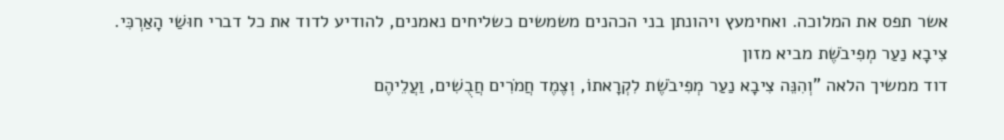אשר תפס את המלוכה. ואחימעץ ויהונתן בני הכהנים משמשים כשליחים נאמנים, להודיע לדוד את כל דברי חוּשַׁי הָאַרְכִּי.
צִיבָא נַעַר מְפִיבֹשֶׁת מביא מזון
דוד ממשיך הלאה "וְהִנֵּה צִיבָא נַעַר מְפִיבֹשֶׁת לִקְרָאתוֹ, וְצֶמֶד חֲמֹרִים חֲבֻשִׁים, וַעֲלֵיהֶם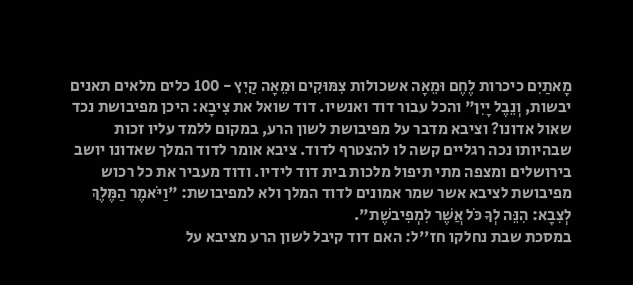מָאתַיִם כיכרות לֶחֶם וּמֵאָה אשכולות צִמּוּקִים וּמֵאָה קַיִץ - 100 כלים מלאים תאנים יבשות, וְנֵבֶל יָיִן" והכל עבור דוד ואנשיו. דוד שואל את צִיבָא: היכן מפיבושת נכד שאול אדונו? וציבא מדבר על מפיבושת לשון הרע, במקום ללמד עליו זכות שבהיותו נכה רגליים קשה לו להצטרף לדוד. ציבא אומר לדוד המלך שאדונו יושב בירושלים ומצפה מתי תיפול מלכות בית דוד לידיו. ודוד מעביר את כל רכוש מפיבושת לציבא אשר שמר אמונים לדוד המלך ולא למפיבושת: "וַיֹּאמֶר הַמֶּלֶךְ לְצִבָא: הִנֵּה לְךָ כֹּל אֲשֶׁר לִמְפִיבשֶׁת".
במסכת שבת נחלקו חז''ל: האם דוד קיבל לשון הרע מציבא על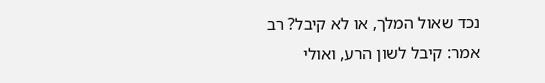נכד שאול המלך, או לא קיבל? רב אמר: קיבל לשון הרע, ואולי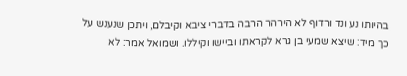בהיותו נע ונד ורדוף לא הירהר הרבה בדברי ציבא וקיבלם, ויתכן שנענש על כך מיד: שיצא שמעי בן גרא לקראתו וביישו וקיללו. ושמואל אמר: לא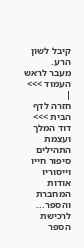קיבל לשון הרע.
מעבר לראש העמוד >>>
|
חזרה לדף הבית >>>
דוד המלך ועצמת התהילים
סיפור חייו וייסוריו
אודות המחברת והספר...
לרכישת הספר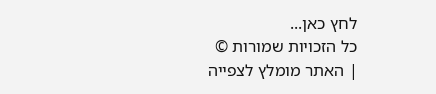לחץ כאן...
כל הזכויות שמורות ©
| האתר מומלץ לצפייה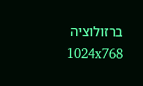ברזולוציה 1024x768